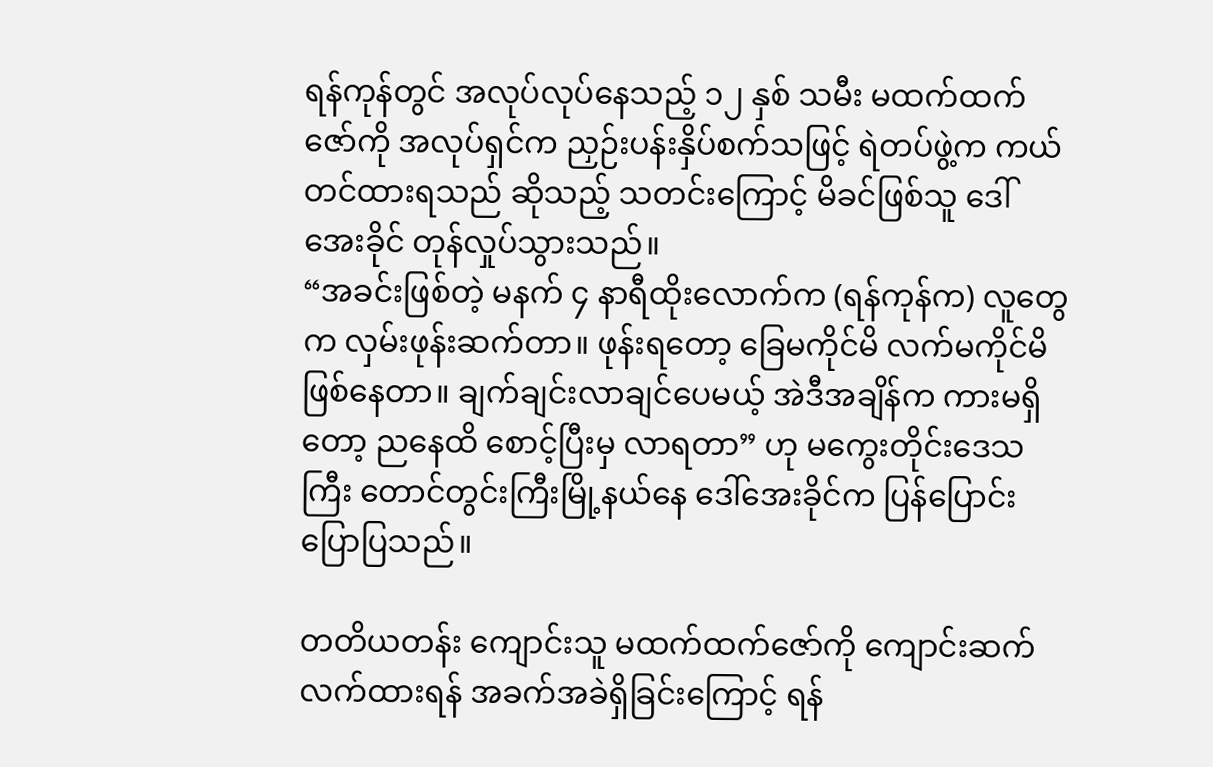ရန်ကုန်တွင် အလုပ်လုပ်နေသည့် ၁၂ နှစ် သမီး မထက်ထက်ဇော်ကို အလုပ်ရှင်က ညှဉ်းပန်းနှိပ်စက်သဖြင့် ရဲတပ်ဖွဲ့က ကယ်တင်ထားရသည် ဆိုသည့် သတင်းကြောင့် မိခင်ဖြစ်သူ ဒေါ်အေးခိုင် တုန်လှုပ်သွားသည်။
“အခင်းဖြစ်တဲ့ မနက် ၄ နာရီထိုးလောက်က (ရန်ကုန်က) လူတွေက လှမ်းဖုန်းဆက်တာ။ ဖုန်းရတော့ ခြေမကိုင်မိ လက်မကိုင်မိ ဖြစ်နေတာ။ ချက်ချင်းလာချင်ပေမယ့် အဲဒီအချိန်က ကားမရှိတော့ ညနေထိ စောင့်ပြီးမှ လာရတာ” ဟု မကွေးတိုင်းဒေသကြီး တောင်တွင်းကြီးမြို့နယ်နေ ဒေါ်အေးခိုင်က ပြန်ပြောင်းပြောပြသည်။

တတိယတန်း ကျောင်းသူ မထက်ထက်ဇော်ကို ကျောင်းဆက်လက်ထားရန် အခက်အခဲရှိခြင်းကြောင့် ရန်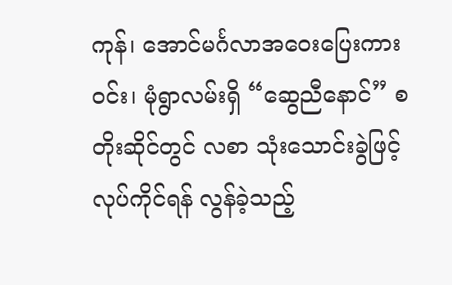ကုန်၊ အောင်မင်္ဂလာအဝေးပြေးကားဝင်း၊ မုံရွာလမ်းရှိ “ဆွေညီနောင်” စတိုးဆိုင်တွင် လစာ သုံးသောင်းခွဲဖြင့် လုပ်ကိုင်ရန် လွန်ခဲ့သည့်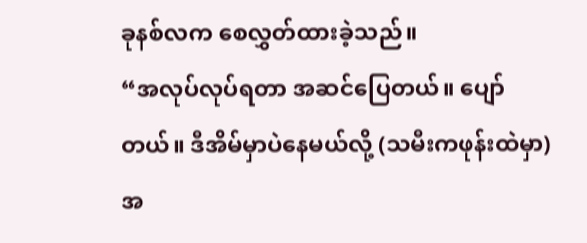ခုနစ်လက စေလွှတ်ထားခဲ့သည်။
“အလုပ်လုပ်ရတာ အဆင်ပြေတယ်။ ပျော်တယ်။ ဒီအိမ်မှာပဲနေမယ်လို့ (သမီးကဖုန်းထဲမှာ) အ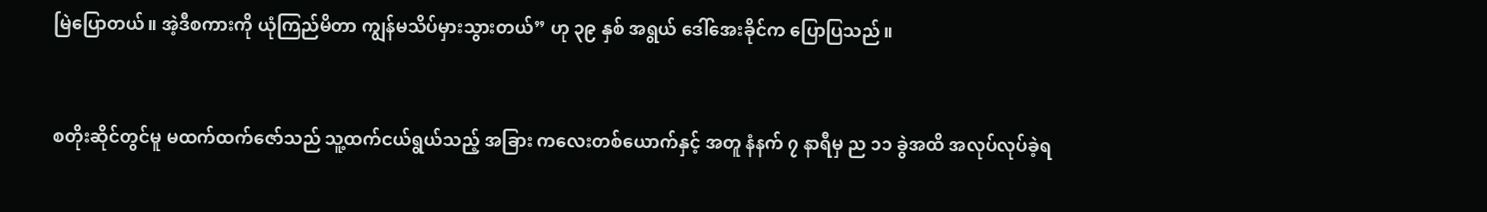မြဲပြောတယ်။ အဲ့ဒီစကားကို ယုံကြည်မိတာ ကျွန်မသိပ်မှားသွားတယ်” ဟု ၃၉ နှစ် အရွယ် ဒေါ်အေးခိုင်က ပြောပြသည်။


စတိုးဆိုင်တွင်မူ မထက်ထက်ဇော်သည် သူ့ထက်ငယ်ရွယ်သည့် အခြား ကလေးတစ်ယောက်နှင့် အတူ နံနက် ၇ နာရီမှ ည ၁၁ ခွဲအထိ အလုပ်လုပ်ခဲ့ရ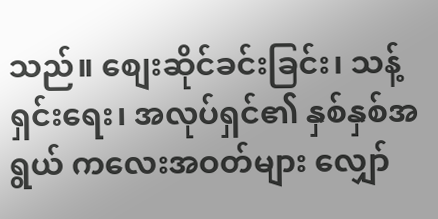သည်။ စျေးဆိုင်ခင်းခြင်း၊ သန့်ရှင်းရေး၊ အလုပ်ရှင်၏ နှစ်နှစ်အရွယ် ကလေးအဝတ်များ လျှော်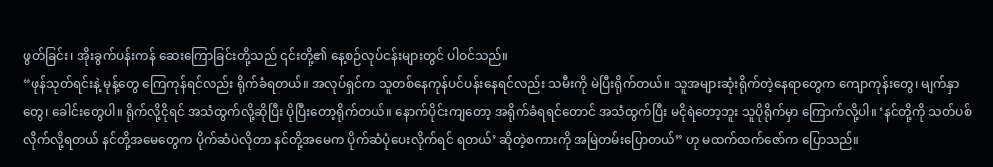ဖွတ်ခြင်း၊ အိုးခွက်ပန်းကန် ဆေးကြောခြင်းတို့သည် ၎င်းတို့၏ နေ့စဉ်လုပ်ငန်းများတွင် ပါဝင်သည်။
“ဖုန်သုတ်ရင်းနဲ့ မုန့်တွေ ကြေကုန်ရင်လည်း ရိုက်ခံရတယ်။ အလုပ်ရှင်က သူတစ်နေကုန်ပင်ပန်းနေရင်လည်း သမီးကို မဲပြီးရိုက်တယ်။ သူအများဆုံးရိုက်တဲ့နေရာတွေက ကျောကုန်းတွေ၊ မျက်နှာတွေ၊ ခေါင်းတွေပါ။ ရိုက်လို့ငိုရင် အသံထွက်လို့ဆိုပြီး ပိုပြီးတော့ရိုက်တယ်။ နောက်ပိုင်းကျတော့ အရိုက်ခံရရင်တောင် အသံထွက်ပြီး မငိုရဲတော့ဘူး သူပိုရိုက်မှာ ကြောက်လို့ပါ။ ‘နင်တို့ကို သတ်ပစ်လိုက်လို့ရတယ် နင်တို့အမေတွေက ပိုက်ဆံပဲလိုတာ နင်တို့အမေက ပိုက်ဆံပုံပေးလိုက်ရင် ရတယ်’ ဆိုတဲ့စကားကို အမြဲတမ်းပြောတယ်” ဟု မထက်ထက်ဇော်က ပြောသည်။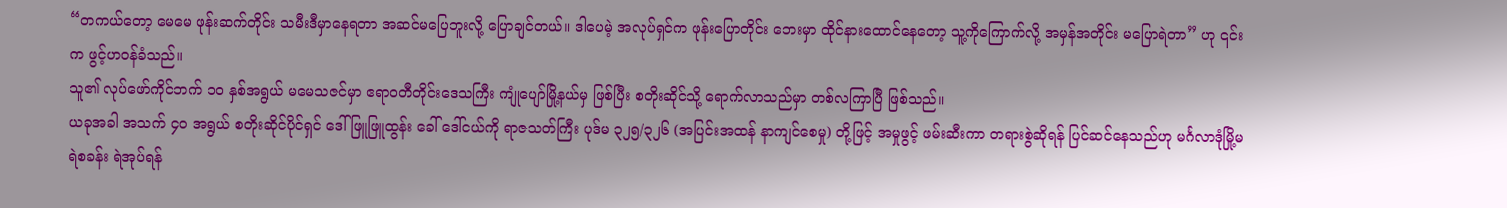“တကယ်တော့ မေမေ ဖုန်းဆက်တိုင်း သမီးဒီမှာနေရတာ အဆင်မပြေဘူးလို့ ပြောချင်တယ်။ ဒါပေမဲ့ အလုပ်ရှင်က ဖုန်းပြောတိုင်း ဘေးမှာ ထိုင်နားထောင်နေတော့ သူ့ကိုကြောက်လို့ အမှန်အတိုင်း မပြောရဲတာ” ဟု ၎င်းက ဖွင့်ဟဝန်ခံသည်။
သူ၏ လုပ်ဖော်ကိုင်ဘက် ၁ဝ နှစ်အရွယ် မမေသဇင်မှာ ဧရာဝတီတိုင်းဒေသကြီး ကျုံပျော်မြို့နယ်မှ ဖြစ်ပြီး စတိုးဆိုင်သို့ ရောက်လာသည်မှာ တစ်လကြာပြီ ဖြစ်သည်။
ယခုအခါ အသက် ၄ဝ အရွယ် စတိုးဆိုင်ပိုင်ရှင် ဒေါ်ဖြူဖြူထွန်း ခေါ် ဒေါ်ငယ်ကို ရာဇသတ်ကြီး ပုဒ်မ ၃၂၅/၃၂၆ (အပြင်းအထန် နာကျင်စေမှု) တို့ဖြင့် အမှုဖွင့် ဖမ်းဆီးကာ တရားစွဲဆိုရန် ပြင်ဆင်နေသည်ဟု မင်္ဂလာဒုံမြို့မရဲစခန်း ရဲအုပ်ရန်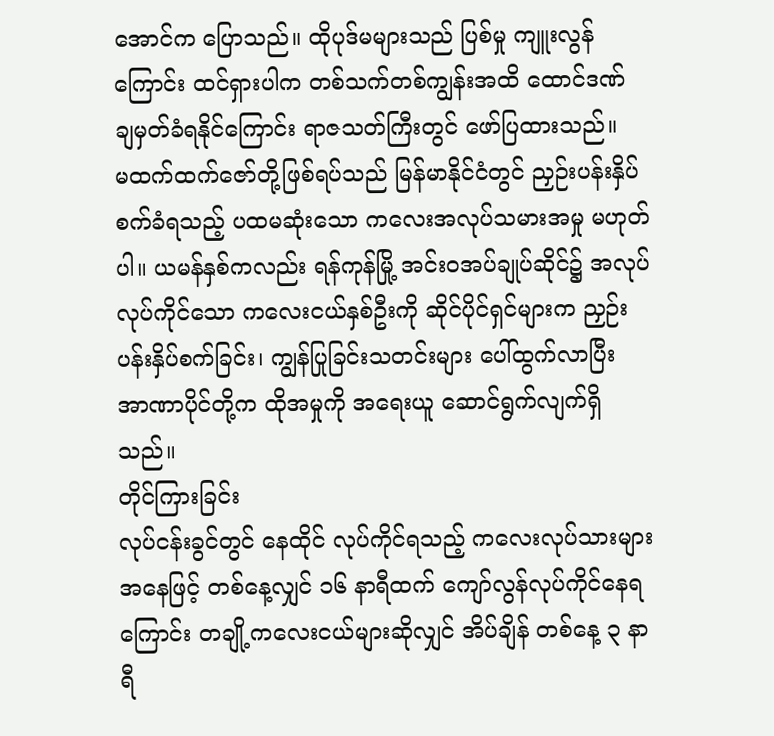အောင်က ပြောသည်။ ထိုပုဒ်မများသည် ပြစ်မှု ကျူးလွန်ကြောင်း ထင်ရှားပါက တစ်သက်တစ်ကျွန်းအထိ ထောင်ဒဏ် ချမှတ်ခံရနိုင်ကြောင်း ရာဇသတ်ကြီးတွင် ဖော်ပြထားသည်။
မထက်ထက်ဇော်တို့ဖြစ်ရပ်သည် မြန်မာနိုင်ငံတွင် ညှဉ်းပန်းနှိပ်စက်ခံရသည့် ပထမဆုံးသော ကလေးအလုပ်သမားအမှု မဟုတ်ပါ။ ယမန်နှစ်ကလည်း ရန်ကုန်မြို့ အင်းဝအပ်ချုပ်ဆိုင်၌ အလုပ်လုပ်ကိုင်သော ကလေးငယ်နှစ်ဦးကို ဆိုင်ပိုင်ရှင်များက ညှဉ်းပန်းနှိပ်စက်ခြင်း၊ ကျွန်ပြုခြင်းသတင်းများ ပေါ်ထွက်လာပြီး အာဏာပိုင်တို့က ထိုအမှုကို အရေးယူ ဆောင်ရွက်လျက်ရှိသည်။
တိုင်ကြားခြင်း
လုပ်ငန်းခွင်တွင် နေထိုင် လုပ်ကိုင်ရသည့် ကလေးလုပ်သားများအနေဖြင့် တစ်နေ့လျှင် ၁၆ နာရီထက် ကျော်လွန်လုပ်ကိုင်နေရကြောင်း တချို့ကလေးငယ်များဆိုလျှင် အိပ်ချိန် တစ်နေ့ ၃ နာရီ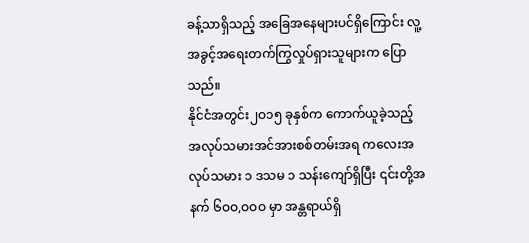ခန့်သာရှိသည့် အခြေအနေများပင်ရှိကြောင်း လူ့အခွင့်အရေးတက်ကြွလှုပ်ရှားသူများက ပြောသည်။
နိုင်ငံအတွင်း၂ဝ၁၅ ခုနှစ်က ကောက်ယူခဲ့သည့် အလုပ်သမားအင်အားစစ်တမ်းအရ ကလေးအလုပ်သမား ၁ ဒသမ ၁ သန်းကျော်ရှိပြီး ၎င်းတို့အနက် ၆ဝဝ,ဝဝဝ မှာ အန္တရာယ်ရှိ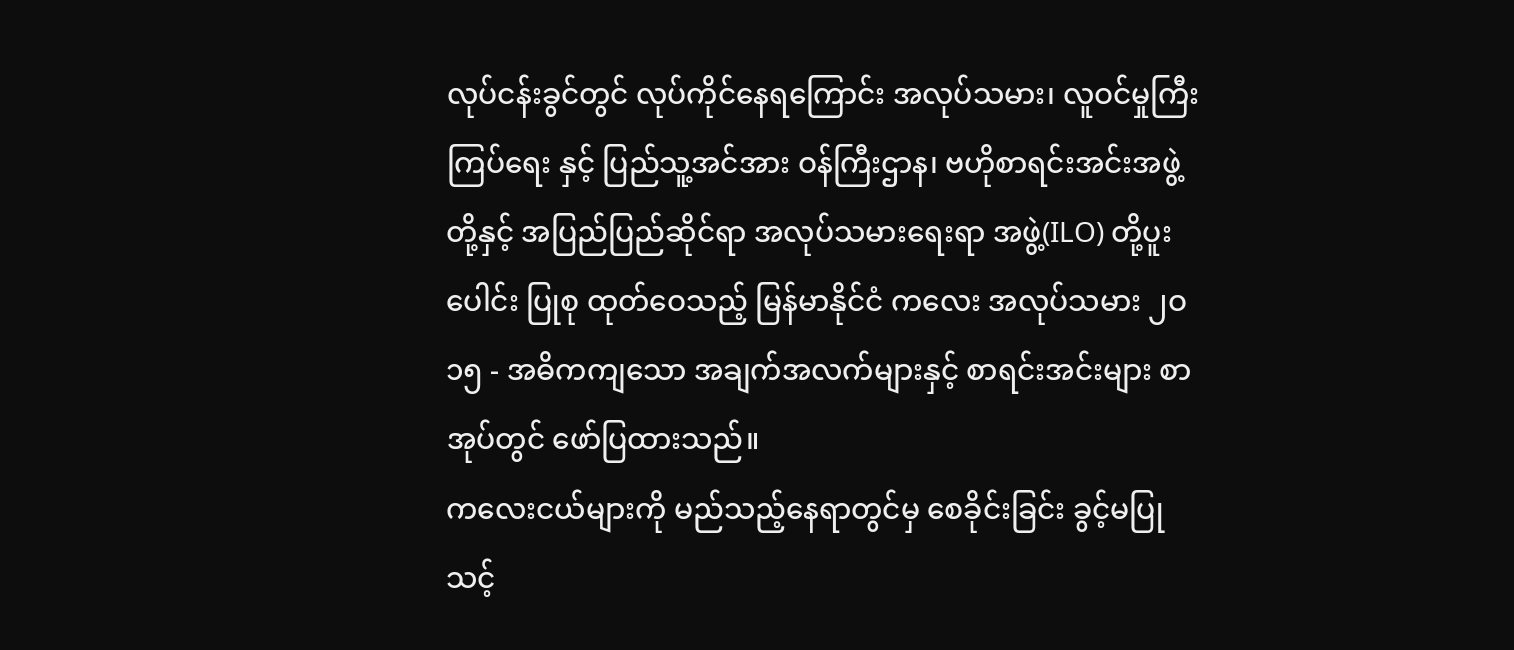လုပ်ငန်းခွင်တွင် လုပ်ကိုင်နေရကြောင်း အလုပ်သမား၊ လူဝင်မှုကြီးကြပ်ရေး နှင့် ပြည်သူ့အင်အား ဝန်ကြီးဌာန၊ ဗဟိုစာရင်းအင်းအဖွဲ့တို့နှင့် အပြည်ပြည်ဆိုင်ရာ အလုပ်သမားရေးရာ အဖွဲ့(ILO) တို့ပူးပေါင်း ပြုစု ထုတ်ဝေသည့် မြန်မာနိုင်ငံ ကလေး အလုပ်သမား ၂ဝ၁၅ - အဓိကကျသော အချက်အလက်များနှင့် စာရင်းအင်းများ စာအုပ်တွင် ဖော်ပြထားသည်။
ကလေးငယ်များကို မည်သည့်နေရာတွင်မှ စေခိုင်းခြင်း ခွင့်မပြုသင့်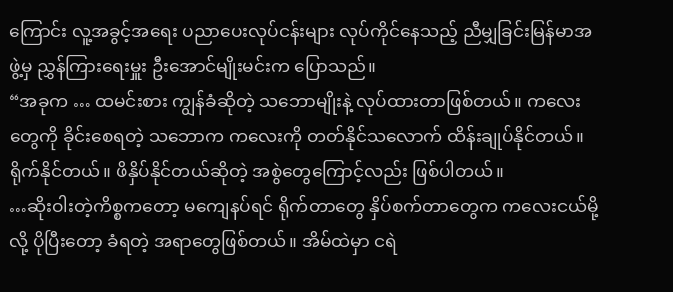ကြောင်း လူ့အခွင့်အရေး ပညာပေးလုပ်ငန်းများ လုပ်ကိုင်နေသည့် ညီမျှခြင်းမြန်မာအဖွဲ့မှ ညွှန်ကြားရေးမှူး ဦးအောင်မျိုးမင်းက ပြောသည်။
“အခုက … ထမင်းစား ကျွန်ခံဆိုတဲ့ သဘောမျိုးနဲ့ လုပ်ထားတာဖြစ်တယ်။ ကလေးတွေကို ခိုင်းစေရတဲ့ သဘောက ကလေးကို တတ်နိုင်သလောက် ထိန်းချုပ်နိုင်တယ်။ ရိုက်နိုင်တယ်။ ဖိနှိပ်နိုင်တယ်ဆိုတဲ့ အစွဲတွေကြောင့်လည်း ဖြစ်ပါတယ်။
…ဆိုးဝါးတဲ့ကိစ္စကတော့ မကျေနပ်ရင် ရိုက်တာတွေ နှိပ်စက်တာတွေက ကလေးငယ်မို့လို့ ပိုပြီးတော့ ခံရတဲ့ အရာတွေဖြစ်တယ်။ အိမ်ထဲမှာ ငရဲ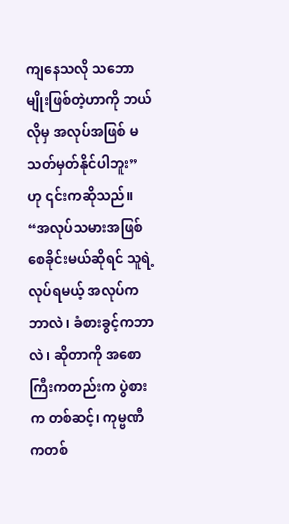ကျနေသလို သဘောမျိုးဖြစ်တဲ့ဟာကို ဘယ်လိုမှ အလုပ်အဖြစ် မသတ်မှတ်နိုင်ပါဘူး” ဟု ၎င်းကဆိုသည်။
“အလုပ်သမားအဖြစ် စေခိုင်းမယ်ဆိုရင် သူရဲ့လုပ်ရမယ့် အလုပ်က ဘာလဲ၊ ခံစားခွင့်ကဘာလဲ၊ ဆိုတာကို အစောကြီးကတည်းက ပွဲစားက တစ်ဆင့်၊ ကုမ္ဗဏီကတစ်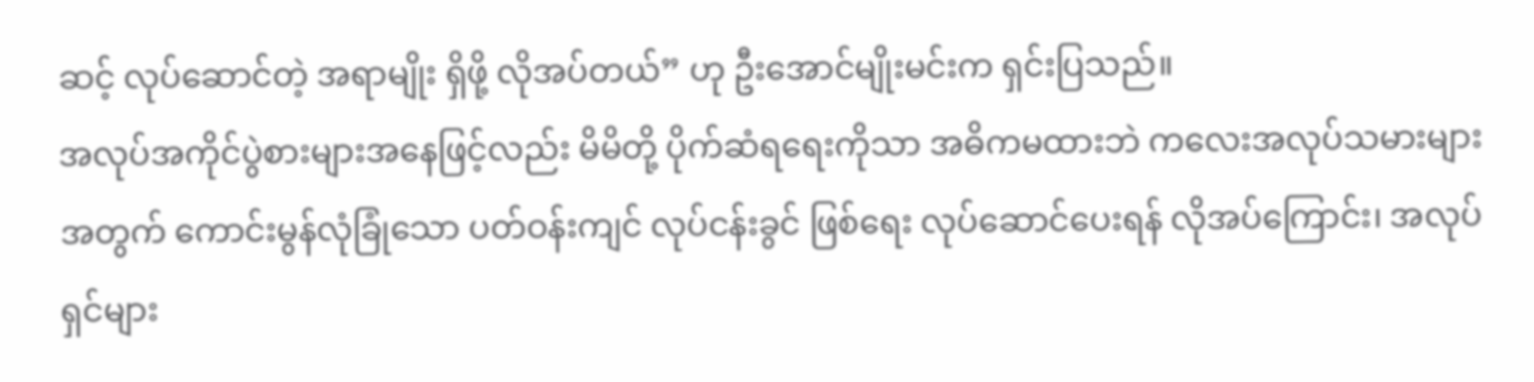ဆင့် လုပ်ဆောင်တဲ့ အရာမျိုး ရှိဖို့ လိုအပ်တယ်” ဟု ဦးအောင်မျိုးမင်းက ရှင်းပြသည်။
အလုပ်အကိုင်ပွဲစားများအနေဖြင့်လည်း မိမိတို့ ပိုက်ဆံရရေးကိုသာ အဓိကမထားဘဲ ကလေးအလုပ်သမားများအတွက် ကောင်းမွန်လုံခြုံသော ပတ်ဝန်းကျင် လုပ်ငန်းခွင် ဖြစ်ရေး လုပ်ဆောင်ပေးရန် လိုအပ်ကြောင်း၊ အလုပ်ရှင်များ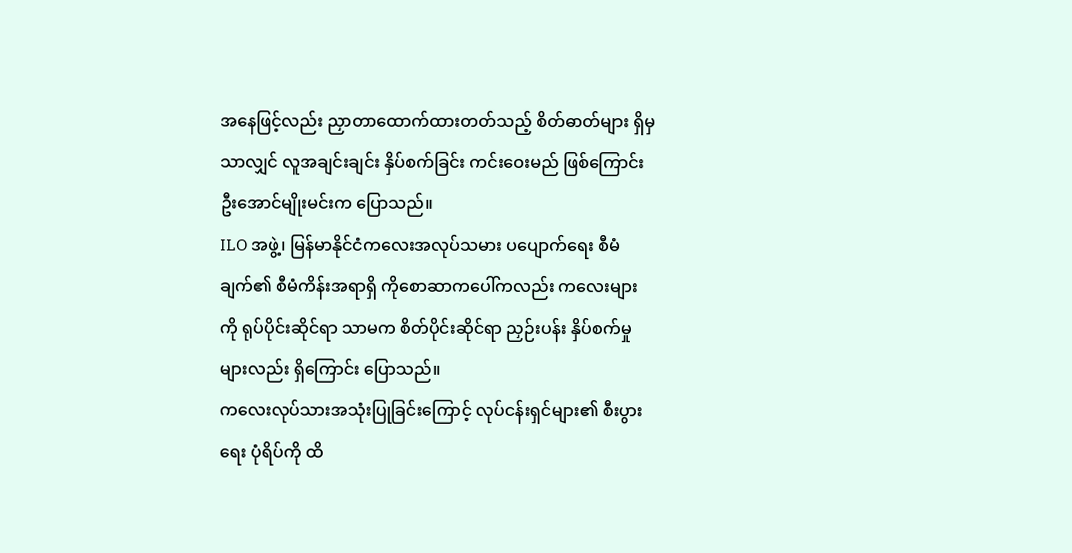အနေဖြင့်လည်း ညှာတာထောက်ထားတတ်သည့် စိတ်ဓာတ်များ ရှိမှသာလျှင် လူအချင်းချင်း နှိပ်စက်ခြင်း ကင်းဝေးမည် ဖြစ်ကြောင်း ဦးအောင်မျိုးမင်းက ပြောသည်။
ILO အဖွဲ့၊ မြန်မာနိုင်ငံကလေးအလုပ်သမား ပပျောက်ရေး စီမံချက်၏ စီမံကိန်းအရာရှိ ကိုစောဆာကပေါ်ကလည်း ကလေးများကို ရုပ်ပိုင်းဆိုင်ရာ သာမက စိတ်ပိုင်းဆိုင်ရာ ညှဉ်းပန်း နှိပ်စက်မှုများလည်း ရှိကြောင်း ပြောသည်။
ကလေးလုပ်သားအသုံးပြုခြင်းကြောင့် လုပ်ငန်းရှင်များ၏ စီးပွားရေး ပုံရိပ်ကို ထိ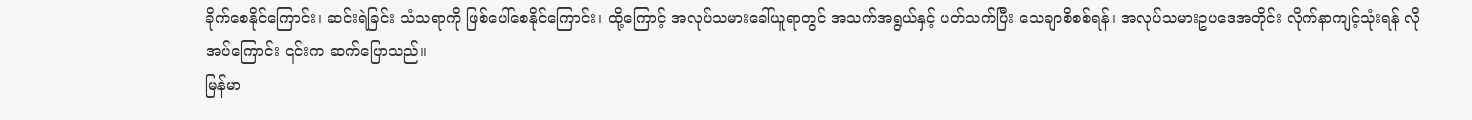ခိုက်စေနိုင်ကြောင်း၊ ဆင်းရဲခြင်း သံသရာကို ဖြစ်ပေါ်စေနိုင်ကြောင်း၊ ထို့ကြောင့် အလုပ်သမားခေါ်ယူရာတွင် အသက်အရွယ်နှင့် ပတ်သက်ပြီး သေချာစိစစ်ရန်၊ အလုပ်သမားဥပဒေအတိုင်း လိုက်နာကျင့်သုံးရန် လိုအပ်ကြောင်း ၎င်းက ဆက်ပြောသည်။
မြန်မာ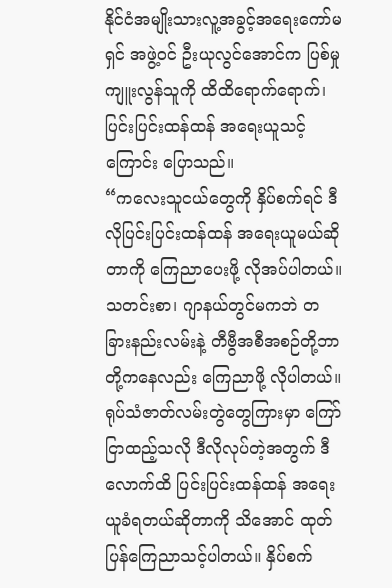နိုင်ငံအမျိုးသားလူ့အခွင့်အရေးကော်မရှင် အဖွဲ့ဝင် ဦးယုလွင်အောင်က ပြစ်မှုကျူးလွန်သူကို ထိထိရောက်ရောက်၊ ပြင်းပြင်းထန်ထန် အရေးယူသင့်ကြောင်း ပြောသည်။
“ကလေးသူငယ်တွေကို နှိပ်စက်ရင် ဒီလိုပြင်းပြင်းထန်ထန် အရေးယူမယ်ဆိုတာကို ကြေညာပေးဖို့ လိုအပ်ပါတယ်။ သတင်းစာ၊ ဂျာနယ်တွင်မကဘဲ တခြားနည်းလမ်းနဲ့ တီဗွီအစီအစဉ်တို့ဘာတို့ကနေလည်း ကြေညာဖို့ လိုပါတယ်။
ရုပ်သံဇာတ်လမ်းတွဲတွေကြားမှာ ကြော်ငြာထည့်သလို ဒီလိုလုပ်တဲ့အတွက် ဒီလောက်ထိ ပြင်းပြင်းထန်ထန် အရေးယူခံရတယ်ဆိုတာကို သိအောင် ထုတ်ပြန်ကြေညာသင့်ပါတယ်။ နှိပ်စက်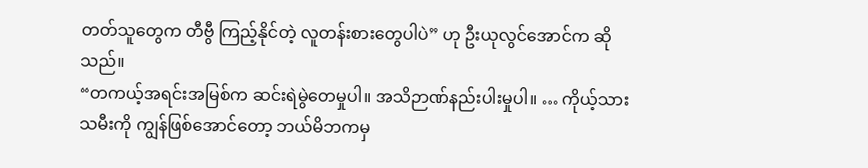တတ်သူတွေက တီဗွီ ကြည့်နိုင်တဲ့ လူတန်းစားတွေပါပဲ” ဟု ဦးယုလွင်အောင်က ဆိုသည်။
“တကယ့်အရင်းအမြစ်က ဆင်းရဲမွဲတေမှုပါ။ အသိဉာဏ်နည်းပါးမှုပါ။ … ကိုယ့်သားသမီးကို ကျွန်ဖြစ်အောင်တော့ ဘယ်မိဘကမှ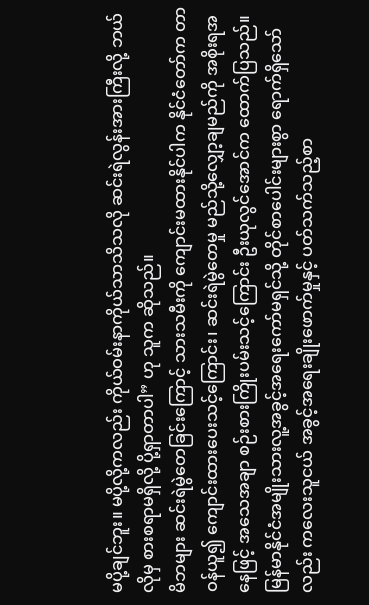မပို့ချင်ဘူး။ မပို့လို့ကလည်း ကိုယ်ဝမ်းနာကိုယ်သာသိသလို ဆင်းရဲလွန်းအားကြီးလို့ ဘယ်လိုမှ စားစရာမရှိလို့ ပို့ရှာတာပါ” ဟု သူက ဆိုသည်။
မိဘများ ဆင်းရဲမွဲတေခြင်းကြောင့် သားသမီးကို ကျောင်းမထားနိုင်ပါက နိုင်ငံတော်က တာဝန်ယူ၍ ကျောင်းထားပေးသင့်ကြောင်း၊ ဆင်းရဲမွဲတေမှု မည်သို့လျှော့ချမည်ကို အစိုးရအနေဖြင့် အသေအချာ စဉ်းစားကြိုးပမ်းသင့်ကြောင်း ဦးယုလွင်အောင်က ထောက်ပြသည်။
မြန်မာနိုင်ငံအမျိုးသားလူ့အခွင့်အရေးကော်မရှင်သို့ တိုင်စာပေါင်းများစွာ ရောက်ရှိသော်လည်း ကလေးသူငယ် အခွင့်အရေးချိုးဖောက်မှုနှင့် ပတ်သက်သည့်စာ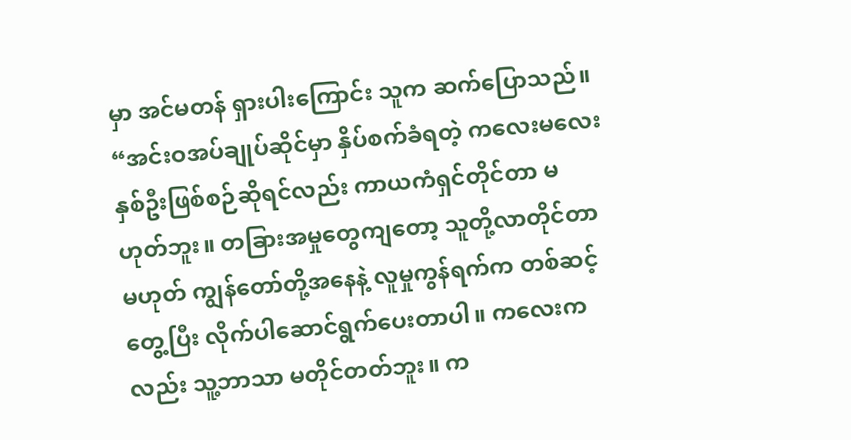မှာ အင်မတန် ရှားပါးကြောင်း သူက ဆက်ပြောသည်။
“အင်းဝအပ်ချုပ်ဆိုင်မှာ နှိပ်စက်ခံရတဲ့ ကလေးမလေးနှစ်ဦးဖြစ်စဉ်ဆိုရင်လည်း ကာယကံရှင်တိုင်တာ မဟုတ်ဘူး။ တခြားအမှုတွေကျတော့ သူတို့လာတိုင်တာမဟုတ် ကျွန်တော်တို့အနေနဲ့ လူမှုကွန်ရက်က တစ်ဆင့် တွေ့ပြီး လိုက်ပါဆောင်ရွက်ပေးတာပါ။ ကလေးကလည်း သူ့ဘာသာ မတိုင်တတ်ဘူး။ က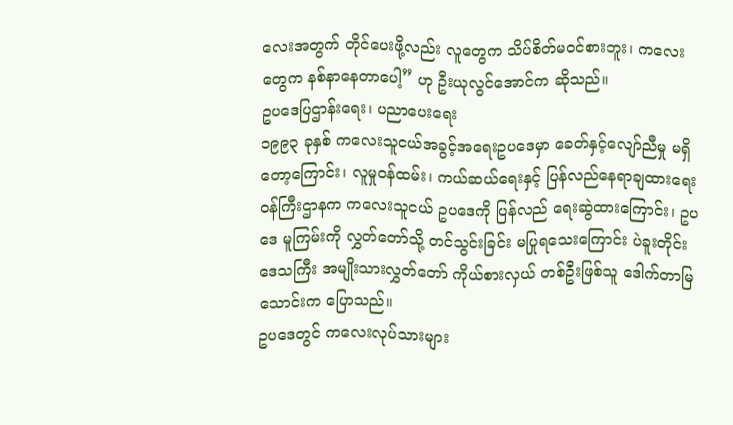လေးအတွက် တိုင်ပေးဖို့လည်း လူတွေက သိပ်စိတ်မဝင်စားဘူး၊ ကလေးတွေက နစ်နာနေတာပေါ့” ဟု ဦးယုလွင်အောင်က ဆိုသည်။
ဥပဒေပြဌာန်းရေး၊ ပညာပေးရေး
၁၉၉၃ ခုနှစ် ကလေးသူငယ်အခွင့်အရေးဥပဒေမှာ ခေတ်နှင့်လျော်ညီမှု မရှိတော့ကြောင်း၊ လူမှုဝန်ထမ်း၊ ကယ်ဆယ်ရေးနှင့် ပြန်လည်နေရာချထားရေး ဝန်ကြီးဌာနက ကလေးသူငယ် ဥပဒေကို ပြန်လည် ရေးဆွဲထားကြောင်း၊ ဥပဒေ မူကြမ်းကို လွှတ်တော်သို့ တင်သွင်းခြင်း မပြုရသေးကြောင်း ပဲခူးတိုင်းဒေသကြီး အမျိုးသားလွှတ်တော် ကိုယ်စားလှယ် တစ်ဦးဖြစ်သူ ဒေါက်တာမြသောင်းက ပြောသည်။
ဥပဒေတွင် ကလေးလုပ်သားများ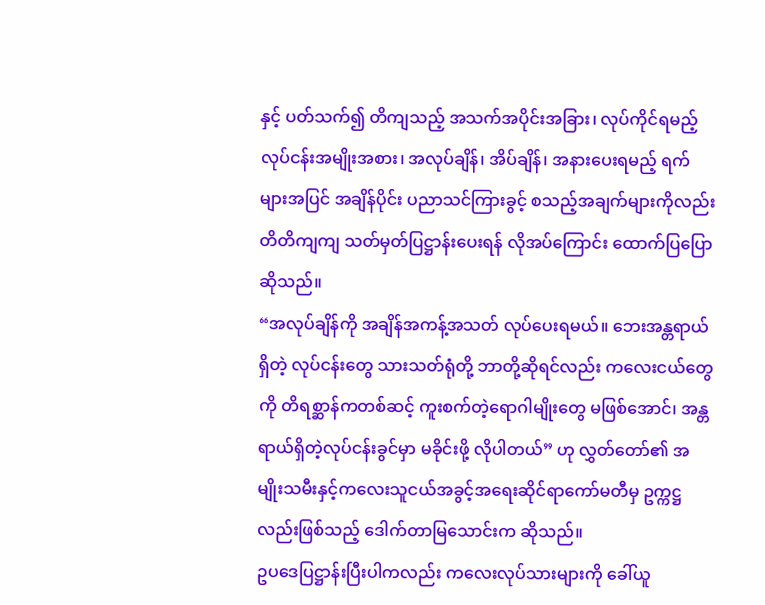နှင့် ပတ်သက်၍ တိကျသည့် အသက်အပိုင်းအခြား၊ လုပ်ကိုင်ရမည့် လုပ်ငန်းအမျိုးအစား၊ အလုပ်ချိန်၊ အိပ်ချိန်၊ အနားပေးရမည့် ရက်များအပြင် အချိန်ပိုင်း ပညာသင်ကြားခွင့် စသည့်အချက်များကိုလည်း တိတိကျကျ သတ်မှတ်ပြဋ္ဌာန်းပေးရန် လိုအပ်ကြောင်း ထောက်ပြပြောဆိုသည်။
“အလုပ်ချိန်ကို အချိန်အကန့်အသတ် လုပ်ပေးရမယ်။ ဘေးအန္တရာယ်ရှိတဲ့ လုပ်ငန်းတွေ သားသတ်ရုံတို့ ဘာတို့ဆိုရင်လည်း ကလေးငယ်တွေကို တိရစ္ဆာန်ကတစ်ဆင့် ကူးစက်တဲ့ရောဂါမျိုးတွေ မဖြစ်အောင်၊ အန္တရာယ်ရှိတဲ့လုပ်ငန်းခွင်မှာ မခိုင်းဖို့ လိုပါတယ်” ဟု လွှတ်တော်၏ အမျိုးသမီးနှင့်ကလေးသူငယ်အခွင့်အရေးဆိုင်ရာကော်မတီမှ ဥက္ကဋ္ဌလည်းဖြစ်သည့် ဒေါက်တာမြသောင်းက ဆိုသည်။
ဥပဒေပြဋ္ဌာန်းပြီးပါကလည်း ကလေးလုပ်သားများကို ခေါ်ယူ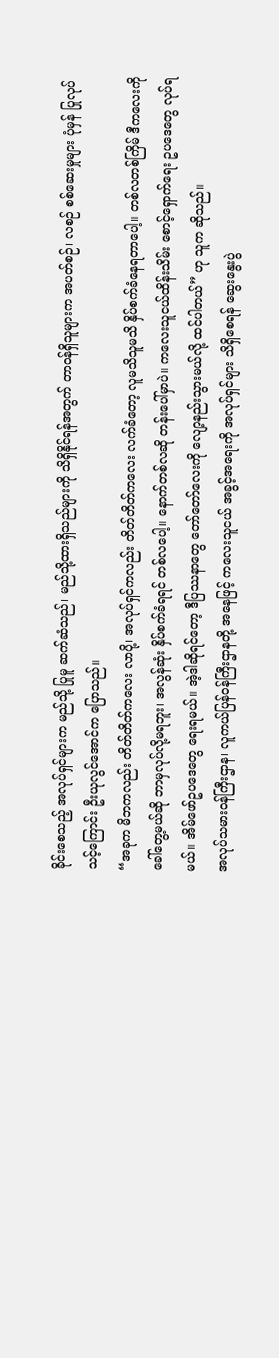ခိုင်းစေသည့် အလုပ်ရှင်များက မည်သို့ ပြုမူ ဆက်ဆံသည်၊ မည်သို့ထားရှိသည်များကို သိရှိနိုင်ရန်အတွက် တာဝန်ရှိသူများက အပတ်စဉ်၊ လစဉ် စစ်ဆေးမှုများ ပုံမှန် ပြုလုပ်သင့်ကြောင်း ဦးယုလွင်အောင်က ပြောသည်။
“အခုက မိဘကလည်း တိတ်တိတ်ကလေး လာပို့၊ အလုပ်ရှင်ကလည်း တိတ်တိတ်ကလေး လက်ခံတော့ လူမသိသူမသိ နှိပ်စက်ခံနေရတာပေါ့။ တစ်လတစ်ကြိမ် ဒီကလေးကို ခေါ်တွေ့မယ်ဆို ဘာမှလုပ်လို့မရဘူး၊ အလွန်ဆုံး နှိပ်စက်ခံရရင် တစ်လပေါ့။ နောက်တစ်လဆို တန်းပေါ်မှာပဲ။ ကလေးသူငယ်ထိန်းသိမ်း စောင့်ရှောက်ရေး ဥပဒေတွေ လုပ်ရမယ်။ အိမ်ဖော်ဥပဒေတွေ ရေးရမယ်။ အဲ့ဒါဆိုရင်တော့ ဒီပြဿနာတွေ တော်တော်လေးကို လျော့နည်းသွားမယ်လို့ ထင်ပါတယ်” ဟု သူက ဆိုသည်။
အလုပ်သမားဝန်ကြီးဌာန၊ လူကယ်ပြန်ဝန်ကြီးဌာနတို့ အနေဖြင့် ကလေးသူငယ် အခွင့်အရေးကို အလုပ်ရှင်များ သိရှိစေရန် ဆွေးနွေးပွဲ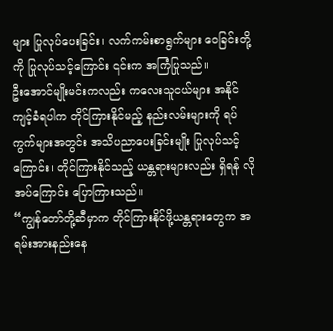များ ပြုလုပ်ပေးခြင်း၊ လက်ကမ်းစာရွက်များ ဝေခြင်းတို့ကို ပြုလုပ်သင့်ကြောင်း ၎င်းက အကြံပြုသည်။
ဦးအောင်မျိုးမင်းကလည်း ကလေးသူငယ်များ အနိုင်ကျင့်ခံရပါက တိုင်ကြားနိုင်မည့် နည်းလမ်းများကို ရပ်ကွက်များအတွင်း အသိပညာပေးခြင်းမျိုး ပြုလုပ်သင့်ကြောင်း၊ တိုင်ကြားနိုင်သည့် ယန္တရားများလည်း ရှိရန် လိုအပ်ကြောင်း ပြောကြားသည်။
“ကျွန်တော်တို့ဆီမှာက တိုင်ကြားနိုင်ဖို့ယန္တရားတွေက အရမ်းအားနည်းနေ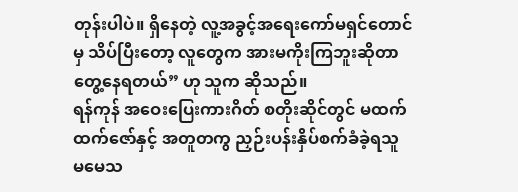တုန်းပါပဲ။ ရှိနေတဲ့ လူ့အခွင့်အရေးကော်မရှင်တောင်မှ သိပ်ပြီးတော့ လူတွေက အားမကိုးကြဘူးဆိုတာ တွေ့နေရတယ်” ဟု သူက ဆိုသည်။
ရန်ကုန် အဝေးပြေးကားဂိတ် စတိုးဆိုင်တွင် မထက်ထက်ဇော်နှင့် အတူတကွ ညှဉ်းပန်းနှိပ်စက်ခံခဲ့ရသူ မမေသ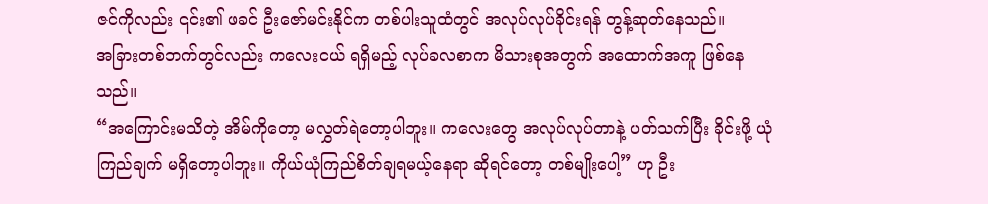ဇင်ကိုလည်း ၎င်း၏ ဖခင် ဦးဇော်မင်းနိုင်က တစ်ပါးသူထံတွင် အလုပ်လုပ်ခိုင်းရန် တွန့်ဆုတ်နေသည်။
အခြားတစ်ဘက်တွင်လည်း ကလေးငယ် ရရှိမည့် လုပ်ခလစာက မိသားစုအတွက် အထောက်အကူ ဖြစ်နေသည်။
“အကြောင်းမသိတဲ့ အိမ်ကိုတော့ မလွှတ်ရဲတော့ပါဘူး။ ကလေးတွေ အလုပ်လုပ်တာနဲ့ ပတ်သက်ပြီး ခိုင်းဖို့ ယုံကြည်ချက် မရှိတော့ပါဘူး။ ကိုယ်ယုံကြည်စိတ်ချရမယ့်နေရာ ဆိုရင်တော့ တစ်မျိုးပေါ့” ဟု ဦး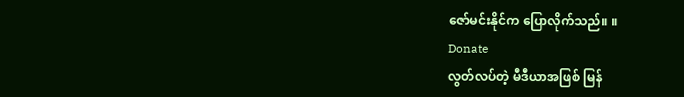ဇော်မင်းနိုင်က ပြောလိုက်သည်။ ။
Donate
လွတ်လပ်တဲ့ မီဒီယာအဖြစ် မြန်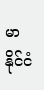မာနိုင်ငံ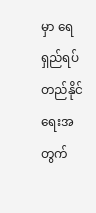မှာ ရေရှည်ရပ်တည်နိုင်ရေးအတွက်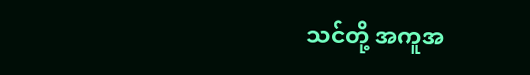သင်တို့ အကူအ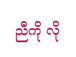ညီကို လို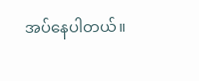အပ်နေပါတယ်။